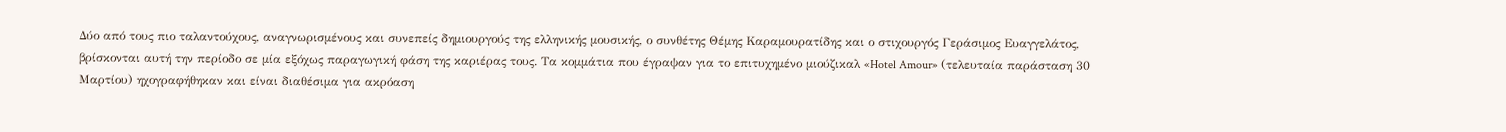Δύο από τους πιο ταλαντούχους, αναγνωρισμένους και συνεπείς δημιουργούς της ελληνικής μουσικής, ο συνθέτης Θέμης Καραμουρατίδης και ο στιχουργός Γεράσιμος Ευαγγελάτος, βρίσκονται αυτή την περίοδο σε μία εξόχως παραγωγική φάση της καριέρας τους. Τα κομμάτια που έγραψαν για το επιτυχημένο μιούζικαλ «Hotel Amour» (τελευταία παράσταση 30 Μαρτίου) ηχογραφήθηκαν και είναι διαθέσιμα για ακρόαση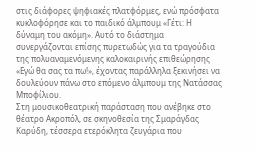στις διάφορες ψηφιακές πλατφόρμες, ενώ πρόσφατα κυκλοφόρησε και το παιδικό άλμπουμ «Γέτι: Η δύναμη του ακόμη». Αυτό το διάστημα συνεργάζονται επίσης πυρετωδώς για τα τραγούδια της πολυαναμενόμενης καλοκαιρινής επιθεώρησης «Εγώ θα σας τα πω!», έχοντας παράλληλα ξεκινήσει να δουλεύουν πάνω στο επόμενο άλμπουμ της Νατάσσας Μποφίλιου.
Στη μουσικοθεατρική παράσταση που ανέβηκε στο θέατρο Ακροπόλ, σε σκηνοθεσία της Σμαράγδας Καρύδη, τέσσερα ετερόκλητα ζευγάρια που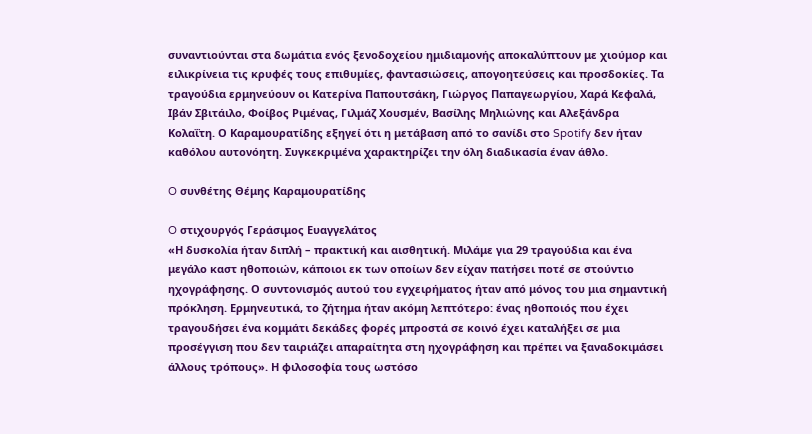συναντιούνται στα δωμάτια ενός ξενοδοχείου ημιδιαμονής αποκαλύπτουν με χιούμορ και ειλικρίνεια τις κρυφές τους επιθυμίες, φαντασιώσεις, απογοητεύσεις και προσδοκίες. Τα τραγούδια ερμηνεύουν οι Κατερίνα Παπουτσάκη, Γιώργος Παπαγεωργίου, Χαρά Κεφαλά, Ιβάν Σβιτάιλο, Φοίβος Ριμένας, Γιλμάζ Χουσμέν, Βασίλης Μηλιώνης και Αλεξάνδρα Κολαΐτη. Ο Καραμουρατίδης εξηγεί ότι η μετάβαση από το σανίδι στο Spotify δεν ήταν καθόλου αυτονόητη. Συγκεκριμένα χαρακτηρίζει την όλη διαδικασία έναν άθλο.

O συνθέτης Θέμης Καραμουρατίδης

O στιχουργός Γεράσιμος Ευαγγελάτος
«Η δυσκολία ήταν διπλή – πρακτική και αισθητική. Mιλάμε για 29 τραγούδια και ένα μεγάλο καστ ηθοποιών, κάποιοι εκ των οποίων δεν είχαν πατήσει ποτέ σε στούντιο ηχογράφησης. Ο συντονισμός αυτού του εγχειρήματος ήταν από μόνος του μια σημαντική πρόκληση. Ερμηνευτικά, το ζήτημα ήταν ακόμη λεπτότερο: ένας ηθοποιός που έχει τραγουδήσει ένα κομμάτι δεκάδες φορές μπροστά σε κοινό έχει καταλήξει σε μια προσέγγιση που δεν ταιριάζει απαραίτητα στη ηχογράφηση και πρέπει να ξαναδοκιμάσει άλλους τρόπους». Η φιλοσοφία τους ωστόσο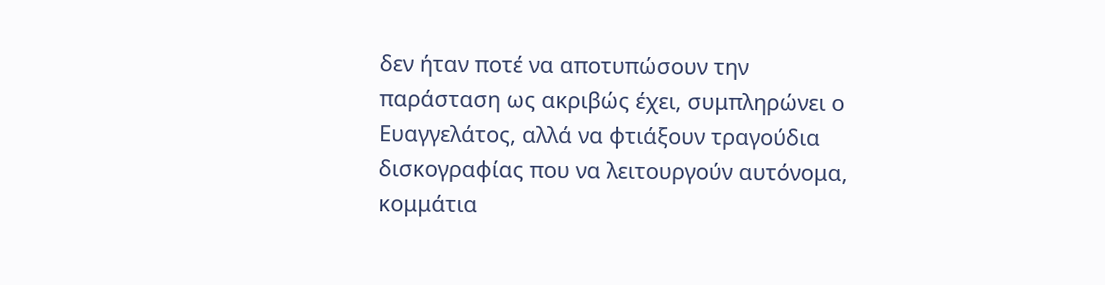δεν ήταν ποτέ να αποτυπώσουν την παράσταση ως ακριβώς έχει, συμπληρώνει ο Ευαγγελάτος, αλλά να φτιάξουν τραγούδια δισκογραφίας που να λειτουργούν αυτόνομα, κομμάτια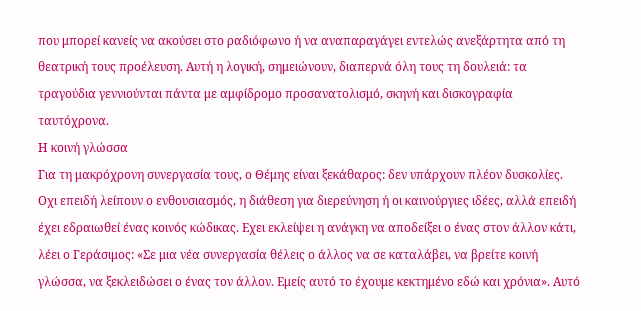που μπορεί κανείς να ακούσει στο ραδιόφωνο ή να αναπαραγάγει εντελώς ανεξάρτητα από τη θεατρική τους προέλευση. Αυτή η λογική, σημειώνουν, διαπερνά όλη τους τη δουλειά: τα τραγούδια γεννιούνται πάντα με αμφίδρομο προσανατολισμό, σκηνή και δισκογραφία ταυτόχρονα.
Η κοινή γλώσσα
Για τη μακρόχρονη συνεργασία τους, ο Θέμης είναι ξεκάθαρος: δεν υπάρχουν πλέον δυσκολίες. Oχι επειδή λείπουν ο ενθουσιασμός, η διάθεση για διερεύνηση ή οι καινούργιες ιδέες, αλλά επειδή έχει εδραιωθεί ένας κοινός κώδικας. Εχει εκλείψει η ανάγκη να αποδείξει ο ένας στον άλλον κάτι, λέει ο Γεράσιμος: «Σε μια νέα συνεργασία θέλεις ο άλλος να σε καταλάβει, να βρείτε κοινή γλώσσα, να ξεκλειδώσει ο ένας τον άλλον. Εμείς αυτό το έχουμε κεκτημένο εδώ και χρόνια». Αυτό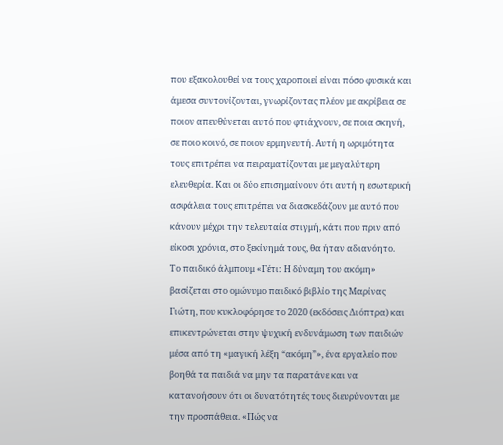που εξακολουθεί να τους χαροποιεί είναι πόσο φυσικά και άμεσα συντονίζονται, γνωρίζοντας πλέον με ακρίβεια σε ποιον απευθύνεται αυτό που φτιάχνουν, σε ποια σκηνή, σε ποιο κοινό, σε ποιον ερμηνευτή. Αυτή η ωριμότητα τους επιτρέπει να πειραματίζονται με μεγαλύτερη ελευθερία. Και οι δύο επισημαίνουν ότι αυτή η εσωτερική ασφάλεια τους επιτρέπει να διασκεδάζουν με αυτό που κάνουν μέχρι την τελευταία στιγμή, κάτι που πριν από είκοσι χρόνια, στο ξεκίνημά τους, θα ήταν αδιανόητο.
Το παιδικό άλμπουμ «Γέτι: Η δύναμη του ακόμη» βασίζεται στο ομώνυμο παιδικό βιβλίο της Μαρίνας Γιώτη, που κυκλοφόρησε το 2020 (εκδόσεις Διόπτρα) και επικεντρώνεται στην ψυχική ενδυνάμωση των παιδιών μέσα από τη «μαγική λέξη “ακόμη”», ένα εργαλείο που βοηθά τα παιδιά να μην τα παρατάνε και να κατανοήσουν ότι οι δυνατότητές τους διευρύνονται με την προσπάθεια. «Πώς να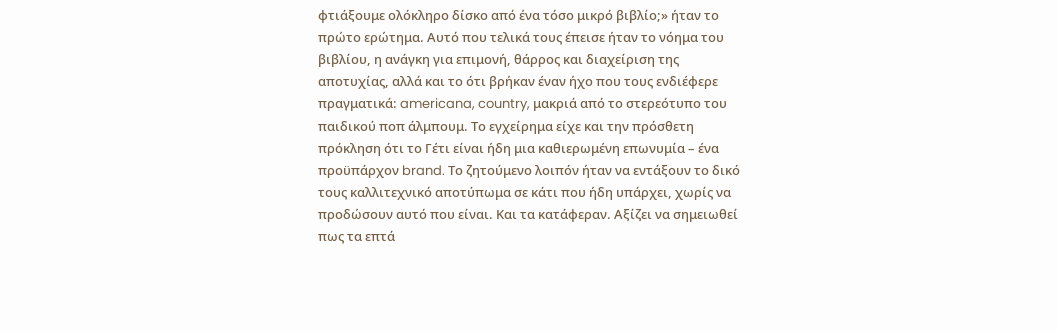φτιάξουμε ολόκληρο δίσκο από ένα τόσο μικρό βιβλίο;» ήταν το πρώτο ερώτημα. Αυτό που τελικά τους έπεισε ήταν το νόημα του βιβλίου, η ανάγκη για επιμονή, θάρρος και διαχείριση της αποτυχίας, αλλά και το ότι βρήκαν έναν ήχο που τους ενδιέφερε πραγματικά: americana, country, μακριά από το στερεότυπο του παιδικού ποπ άλμπουμ. Το εγχείρημα είχε και την πρόσθετη πρόκληση ότι το Γέτι είναι ήδη μια καθιερωμένη επωνυμία – ένα προϋπάρχον brand. Το ζητούμενο λοιπόν ήταν να εντάξουν το δικό τους καλλιτεχνικό αποτύπωμα σε κάτι που ήδη υπάρχει, χωρίς να προδώσουν αυτό που είναι. Και τα κατάφεραν. Αξίζει να σημειωθεί πως τα επτά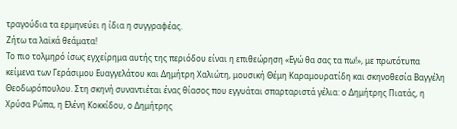τραγούδια τα ερμηνεύει η ίδια η συγγραφέας.
Ζήτω τα λαϊκά θεάματα!
Το πιο τολμηρό ίσως εγχείρημα αυτής της περιόδου είναι η επιθεώρηση «Εγώ θα σας τα πω!», με πρωτότυπα κείμενα των Γεράσιμου Ευαγγελάτου και Δημήτρη Χαλιώτη, μουσική Θέμη Καραμουρατίδη και σκηνοθεσία Βαγγέλη Θεοδωρόπουλου. Στη σκηνή συναντιέται ένας θίασος που εγγυάται σπαρταριστά γέλια: ο Δημήτρης Πιατάς, η Χρύσα Ρώπα, η Ελένη Κοκκίδου, ο Δημήτρης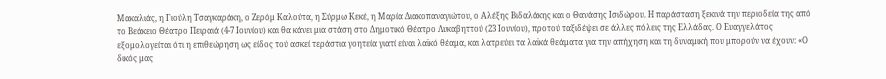Μακαλιάς, η Γιούλη Τσαγκαράκη, ο Ζερόμ Καλούτα, η Σύρμω Κεκέ, η Μαρία Διακοπαναγιώτου, ο Αλέξης Βιδαλάκης και ο Θανάσης Ισιδώρου. Η παράσταση ξεκινά την περιοδεία της από το Βεάκειο Θέατρο Πειραιά (4-7 Ιουνίου) και θα κάνει μια στάση στο Δημοτικό Θέατρο Λυκαβηττού (23 Ιουνίου), προτού ταξιδέψει σε άλλες πόλεις της Ελλάδας. Ο Ευαγγελάτος εξομολογείται ότι η επιθεώρηση ως είδος τού ασκεί τεράστια γοητεία γιατί είναι λαϊκό θέαμα, και λατρεύει τα λαϊκά θεάματα για την απήχηση και τη δυναμική που μπορούν να έχουν: «Ο δικός μας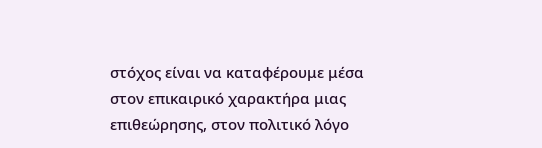στόχος είναι να καταφέρουμε μέσα στον επικαιρικό χαρακτήρα μιας επιθεώρησης, στον πολιτικό λόγο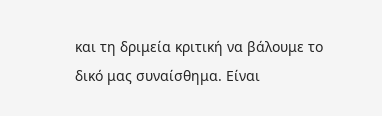και τη δριμεία κριτική να βάλουμε το δικό μας συναίσθημα. Είναι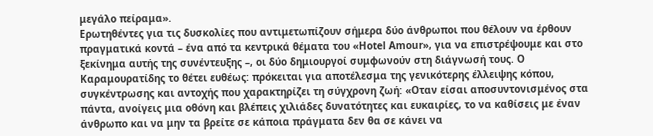μεγάλο πείραμα».
Ερωτηθέντες για τις δυσκολίες που αντιμετωπίζουν σήμερα δύο άνθρωποι που θέλουν να έρθουν πραγματικά κοντά – ένα από τα κεντρικά θέματα του «Hotel Amour», για να επιστρέψουμε και στο ξεκίνημα αυτής της συνέντευξης –, οι δύο δημιουργοί συμφωνούν στη διάγνωσή τους. Ο Καραμουρατίδης το θέτει ευθέως: πρόκειται για αποτέλεσμα της γενικότερης έλλειψης κόπου, συγκέντρωσης και αντοχής που χαρακτηρίζει τη σύγχρονη ζωή: «Oταν είσαι αποσυντονισμένος στα πάντα, ανοίγεις μια οθόνη και βλέπεις χιλιάδες δυνατότητες και ευκαιρίες, το να καθίσεις με έναν άνθρωπο και να μην τα βρείτε σε κάποια πράγματα δεν θα σε κάνει να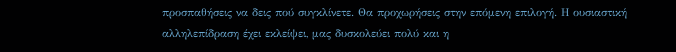προσπαθήσεις να δεις πού συγκλίνετε. Θα προχωρήσεις στην επόμενη επιλογή. Η ουσιαστική αλληλεπίδραση έχει εκλείψει, μας δυσκολεύει πολύ και η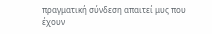πραγματική σύνδεση απαιτεί μυς που έχουν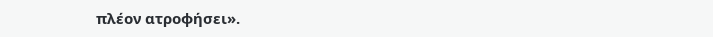πλέον ατροφήσει».